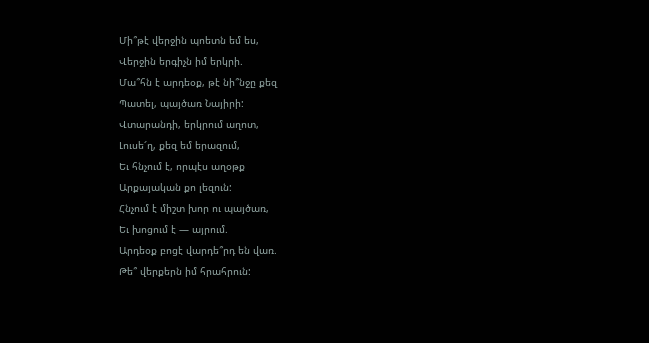Մի՞թէ վերջին պոետն եմ ես,
Վերջին երգիչն իմ երկրի.
Մա՞հն է արդեօք, թէ նի՞նջը քեզ
Պատել, պայծառ Նայիրի:
Վտարանդի, երկրում աղոտ,
Լուսե՜ղ, քեզ եմ երազում,
Եւ հնչում է, որպէս աղօթք
Արքայական քո լեզուն:
Հնչում է միշտ խոր ու պայծառ,
Եւ խոցում է — այրում.
Արդեօք բոցէ վարդե՞րդ են վառ.
Թե՞ վերքերն իմ հրահրուն: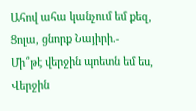Ահով ահա կանչում եմ քեզ,
Ցոլա, ցնորք Նայիրի.-
Մի՞թէ վերջին պոետն եմ ես,
Վերջին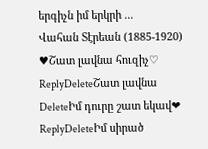երգիչն իմ երկրի ...
Վահան Տէրեան (1885-1920)
♥Շատ լավնա հուզիչ♡
ReplyDeleteՇատ լավնա
DeleteԻմ դուրը շատ եկավ❤
ReplyDeleteԻմ սիրած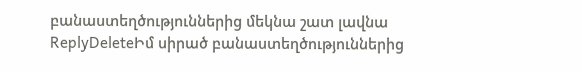բանաստեղծություններից մեկնա շատ լավնա
ReplyDeleteԻմ սիրած բանաստեղծություններից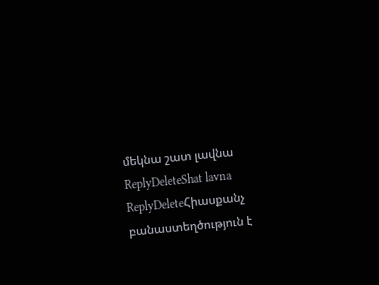մեկնա շատ լավնա
ReplyDeleteShat lavna
ReplyDeleteՀիասքանչ բանաստեղծություն է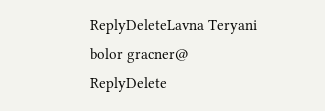ReplyDeleteLavna Teryani bolor gracner@
ReplyDelete